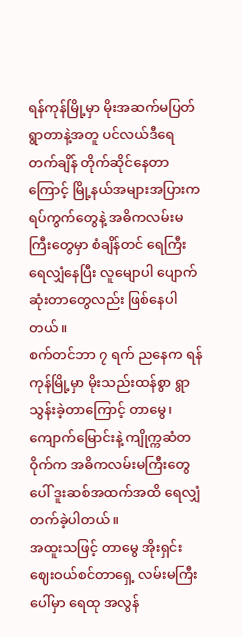ရန်ကုန်မြို့မှာ မိုးအဆက်မပြတ် ရွာတာနဲ့အတူ ပင်လယ်ဒီရေတက်ချိန် တိုက်ဆိုင်နေတာကြောင့် မြို့နယ်အများအပြားက ရပ်ကွက်တွေနဲ့ အဓိကလမ်းမကြီးတွေမှာ စံချိန်တင် ရေကြီးရေလျှံနေပြီး လူမျောပါ ပျောက်ဆုံးတာတွေလည်း ဖြစ်နေပါတယ်။
စက်တင်ဘာ ၇ ရက် ညနေက ရန်ကုန်မြို့မှာ မိုးသည်းထန်စွာ ရွာသွန်းခဲ့တာကြောင့် တာမွေ၊ ကျောက်မြောင်းနဲ့ ကျိုက္ကဆံတဝိုက်က အဓိကလမ်းမကြီးတွေပေါ် ဒူးဆစ်အထက်အထိ ရေလျှံတက်ခဲ့ပါတယ်။
အထူးသဖြင့် တာမွေ အိုးရှင်းဈေးဝယ်စင်တာရှေ့ လမ်းမကြီးပေါ်မှာ ရေထု အလွန်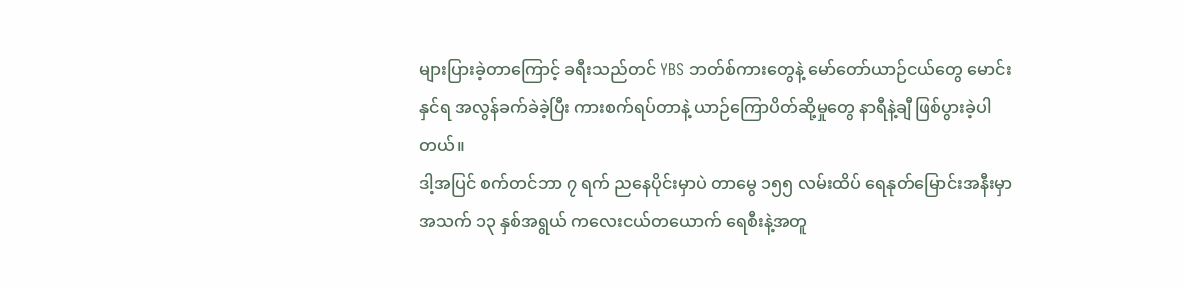များပြားခဲ့တာကြောင့် ခရီးသည်တင် YBS ဘတ်စ်ကားတွေနဲ့ မော်တော်ယာဉ်ငယ်တွေ မောင်းနှင်ရ အလွန်ခက်ခဲခဲ့ပြီး ကားစက်ရပ်တာနဲ့ ယာဉ်ကြောပိတ်ဆို့မှုတွေ နာရီနဲ့ချီ ဖြစ်ပွားခဲ့ပါတယ်။
ဒါ့အပြင် စက်တင်ဘာ ၇ ရက် ညနေပိုင်းမှာပဲ တာမွေ ၁၅၅ လမ်းထိပ် ရေနုတ်မြောင်းအနီးမှာ အသက် ၁၃ နှစ်အရွယ် ကလေးငယ်တယောက် ရေစီးနဲ့အတူ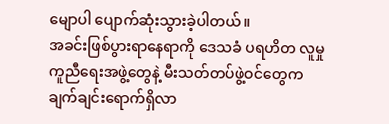မျောပါ ပျောက်ဆုံးသွားခဲ့ပါတယ်။
အခင်းဖြစ်ပွားရာနေရာကို ဒေသခံ ပရဟိတ လူမှုကူညီရေးအဖွဲ့တွေနဲ့ မီးသတ်တပ်ဖွဲ့ဝင်တွေက ချက်ချင်းရောက်ရှိလာ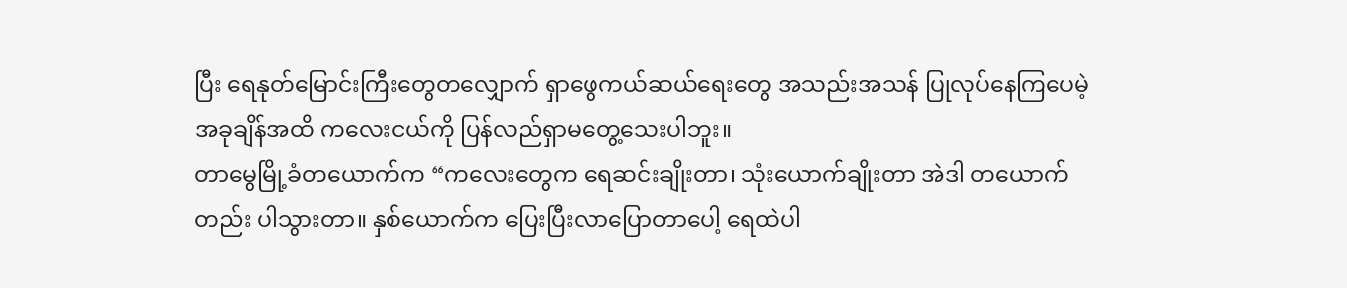ပြီး ရေနုတ်မြောင်းကြီးတွေတလျှောက် ရှာဖွေကယ်ဆယ်ရေးတွေ အသည်းအသန် ပြုလုပ်နေကြပေမဲ့ အခုချိန်အထိ ကလေးငယ်ကို ပြန်လည်ရှာမတွေ့သေးပါဘူး။
တာမွေမြို့ခံတယောက်က “ကလေးတွေက ရေဆင်းချိုးတာ၊ သုံးယောက်ချိုးတာ အဲဒါ တယောက်တည်း ပါသွားတာ။ နှစ်ယောက်က ပြေးပြီးလာပြောတာပေါ့ ရေထဲပါ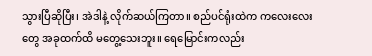သွားပြီဆိုပြီး၊ အဲဒါနဲ့ လိုက်ဆယ်ကြတာ။ စည်ပင်ရုံးထဲက ကလေးလေးတွေ အခုထက်ထိ မတွေ့သေးဘူး။ ရေမြောင်းကလည်း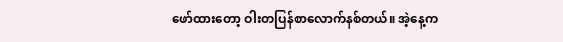ဖော်ထားတော့ ဝါးတပြန်စာလောက်နစ်တယ်။ အဲ့နေ့က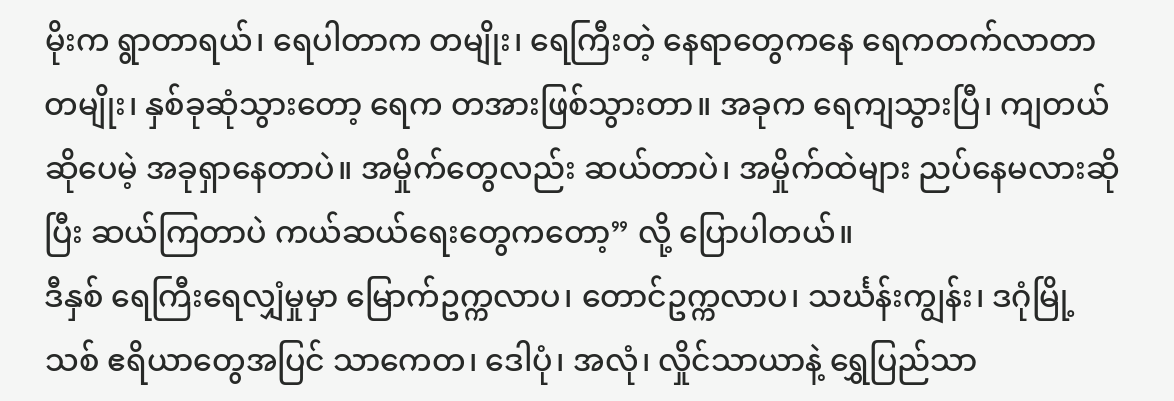မိုးက ရွာတာရယ်၊ ရေပါတာက တမျိုး၊ ရေကြီးတဲ့ နေရာတွေကနေ ရေကတက်လာတာ တမျိုး၊ နှစ်ခုဆုံသွားတော့ ရေက တအားဖြစ်သွားတာ။ အခုက ရေကျသွားပြီ၊ ကျတယ်ဆိုပေမဲ့ အခုရှာနေတာပဲ။ အမှိုက်တွေလည်း ဆယ်တာပဲ၊ အမှိုက်ထဲများ ညပ်နေမလားဆိုပြီး ဆယ်ကြတာပဲ ကယ်ဆယ်ရေးတွေကတော့” လို့ ပြောပါတယ်။
ဒီနှစ် ရေကြီးရေလျှံမှုမှာ မြောက်ဥက္ကလာပ၊ တောင်ဥက္ကလာပ၊ သင်္ဃန်းကျွန်း၊ ဒဂုံမြို့သစ် ဧရိယာတွေအပြင် သာကေတ၊ ဒေါပုံ၊ အလုံ၊ လှိုင်သာယာနဲ့ ရွှေပြည်သာ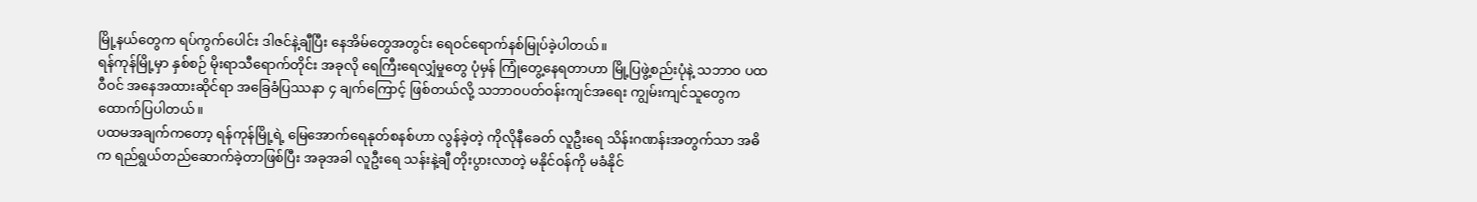မြို့နယ်တွေက ရပ်ကွက်ပေါင်း ဒါဇင်နဲ့ချီပြီး နေအိမ်တွေအတွင်း ရေဝင်ရောက်နစ်မြုပ်ခဲ့ပါတယ်။
ရန်ကုန်မြို့မှာ နှစ်စဉ် မိုးရာသီရောက်တိုင်း အခုလို ရေကြီးရေလျှံမှုတွေ ပုံမှန် ကြုံတွေ့နေရတာဟာ မြို့ပြဖွဲ့စည်းပုံနဲ့ သဘာဝ ပထဝီဝင် အနေအထားဆိုင်ရာ အခြေခံပြဿနာ ၄ ချက်ကြောင့် ဖြစ်တယ်လို့ သဘာဝပတ်ဝန်းကျင်အရေး ကျွမ်းကျင်သူတွေက ထောက်ပြပါတယ်။
ပထမအချက်ကတော့ ရန်ကုန်မြို့ရဲ့ မြေအောက်ရေနုတ်စနစ်ဟာ လွန်ခဲ့တဲ့ ကိုလိုနီခေတ် လူဦးရေ သိန်းဂဏန်းအတွက်သာ အဓိက ရည်ရွယ်တည်ဆောက်ခဲ့တာဖြစ်ပြီး အခုအခါ လူဦးရေ သန်းနဲ့ချီ တိုးပွားလာတဲ့ မနိုင်ဝန်ကို မခံနိုင်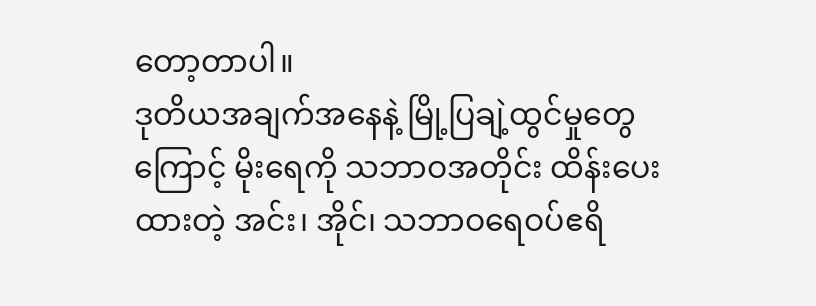တော့တာပါ။
ဒုတိယအချက်အနေနဲ့ မြို့ပြချဲ့ထွင်မှုတွေကြောင့် မိုးရေကို သဘာဝအတိုင်း ထိန်းပေးထားတဲ့ အင်း၊ အိုင်၊ သဘာဝရေဝပ်ဧရိ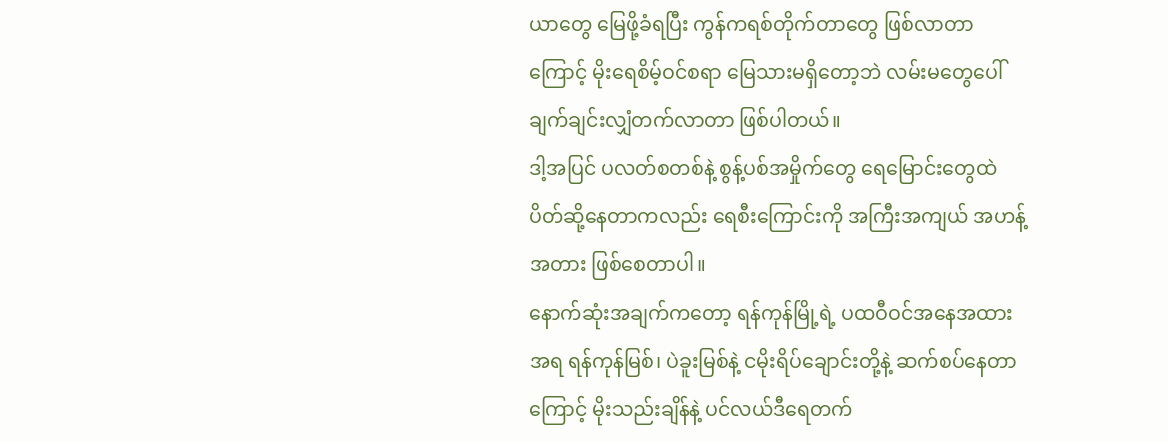ယာတွေ မြေဖို့ခံရပြီး ကွန်ကရစ်တိုက်တာတွေ ဖြစ်လာတာကြောင့် မိုးရေစိမ့်ဝင်စရာ မြေသားမရှိတော့ဘဲ လမ်းမတွေပေါ် ချက်ချင်းလျှံတက်လာတာ ဖြစ်ပါတယ်။
ဒါ့အပြင် ပလတ်စတစ်နဲ့ စွန့်ပစ်အမှိုက်တွေ ရေမြောင်းတွေထဲ ပိတ်ဆို့နေတာကလည်း ရေစီးကြောင်းကို အကြီးအကျယ် အဟန့်အတား ဖြစ်စေတာပါ။
နောက်ဆုံးအချက်ကတော့ ရန်ကုန်မြို့ရဲ့ ပထဝီဝင်အနေအထားအရ ရန်ကုန်မြစ်၊ ပဲခူးမြစ်နဲ့ ငမိုးရိပ်ချောင်းတို့နဲ့ ဆက်စပ်နေတာကြောင့် မိုးသည်းချိန်နဲ့ ပင်လယ်ဒီရေတက်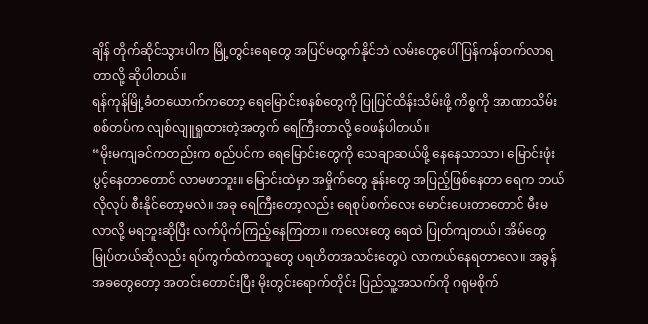ချိန် တိုက်ဆိုင်သွားပါက မြို့တွင်းရေတွေ အပြင်မထွက်နိုင်ဘဲ လမ်းတွေပေါ် ပြန်ကန်တက်လာရတာလို့ ဆိုပါတယ်။
ရန်ကုန်မြို့ခံတယောက်ကတော့ ရေမြောင်းစနစ်တွေကို ပြုပြင်ထိန်းသိမ်းဖို့ ကိစ္စကို အာဏာသိမ်းစစ်တပ်က လျစ်လျူရှုထားတဲ့အတွက် ရေကြီးတာလို့ ဝေဖန်ပါတယ်။
“မိုးမကျခင်ကတည်းက စည်ပင်က ရေမြောင်းတွေကို သေချာဆယ်ဖို့ နေနေသာသာ၊ မြောင်းဖုံးပွင့်နေတာတောင် လာမဖာဘူး။ မြောင်းထဲမှာ အမှိုက်တွေ နုန်းတွေ အပြည့်ဖြစ်နေတာ ရေက ဘယ်လိုလုပ် စီးနိုင်တော့မလဲ။ အခု ရေကြီးတော့လည်း ရေစုပ်စက်လေး မောင်းပေးတာတောင် မီးမလာလို့ မရဘူးဆိုပြီး လက်ပိုက်ကြည့်နေကြတာ။ ကလေးတွေ ရေထဲ ပြုတ်ကျတယ်၊ အိမ်တွေ မြုပ်တယ်ဆိုလည်း ရပ်ကွက်ထဲကသူတွေ ပရဟိတအသင်းတွေပဲ လာကယ်နေရတာလေ။ အခွန်အခတွေတော့ အတင်းတောင်းပြီး မိုးတွင်းရောက်တိုင်း ပြည်သူ့အသက်ကို ဂရုမစိုက်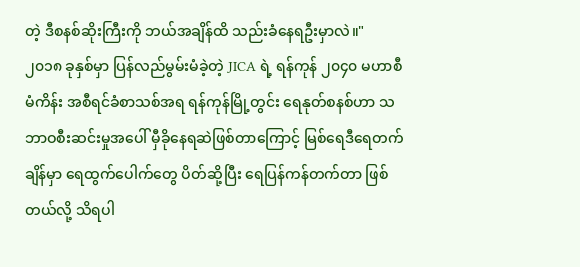တဲ့ ဒီစနစ်ဆိုးကြီးကို ဘယ်အချိန်ထိ သည်းခံနေရဦးမှာလဲ။"
၂၀၁၈ ခုနှစ်မှာ ပြန်လည်မွမ်းမံခဲ့တဲ့ JICA ရဲ့ ရန်ကုန် ၂၀၄၀ မဟာစီမံကိန်း အစီရင်ခံစာသစ်အရ ရန်ကုန်မြို့တွင်း ရေနုတ်စနစ်ဟာ သဘာဝစီးဆင်းမှုအပေါ် မှီခိုနေရဆဲဖြစ်တာကြောင့် မြစ်ရေဒီရေတက်ချိန်မှာ ရေထွက်ပေါက်တွေ ပိတ်ဆို့ပြီး ရေပြန်ကန်တက်တာ ဖြစ်တယ်လို့ သိရပါ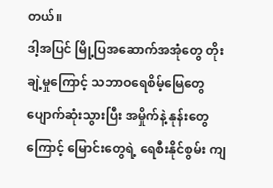တယ်။
ဒါ့အပြင် မြို့ပြအဆောက်အအုံတွေ တိုးချဲ့မှုကြောင့် သဘာဝရေစိမ့်မြေတွေ ပျောက်ဆုံးသွားပြီး အမှိုက်နဲ့ နုန်းတွေကြောင့် မြောင်းတွေရဲ့ ရေစီးနိုင်စွမ်း ကျ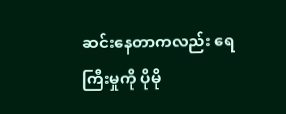ဆင်းနေတာကလည်း ရေကြီးမှုကို ပိုမို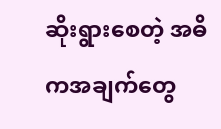ဆိုးရွားစေတဲ့ အဓိကအချက်တွေ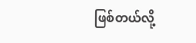ဖြစ်တယ်လို့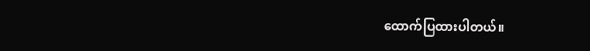ထောက်ပြထားပါတယ်။